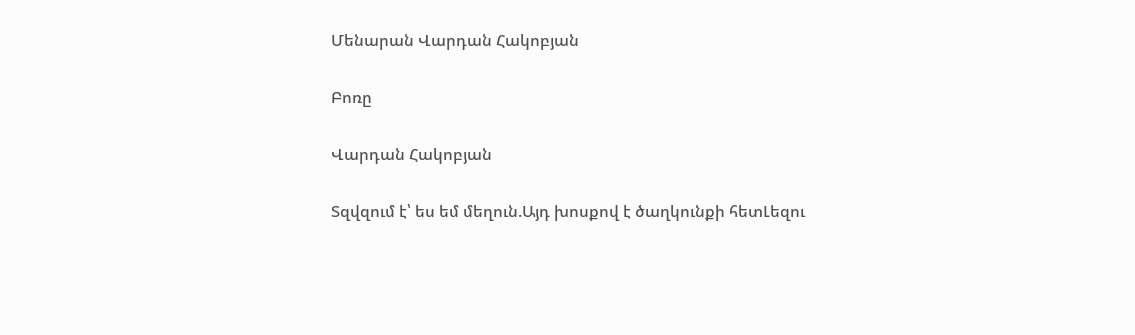Մենարան Վարդան Հակոբյան

Բոռը

Վարդան Հակոբյան

Տզվզում է՝ ես եմ մեղուն.Այդ խոսքով է ծաղկունքի հետԼեզու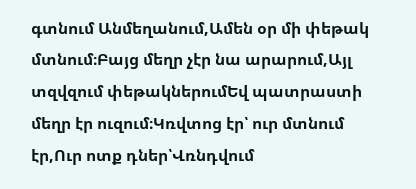գտնում Անմեղանում,Ամեն օր մի փեթակ մտնում։Բայց մեղր չէր նա արարում,Այլ տզվզում փեթակներումԵվ պատրաստի մեղր էր ուզում։Կռվտոց էր՝ ուր մտնում էր,Ուր ոտք դներ՝Վռնդվում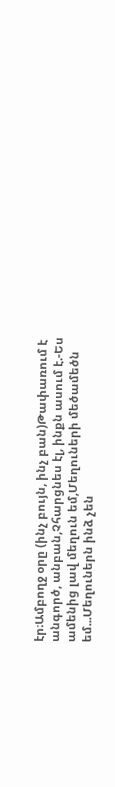էր։Ամբողջ օրը (ինչ բույն, ինչ բան)Թափառում է անգործ, անբան,Չհարցնես էլ, ինքն ասում է.-Ես ամենից լավ մեղուն եմ,Մեղուների մեծամեծն եմ...Մեղուներն ինձ չեն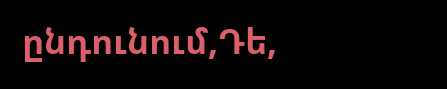ընդունում,Դե,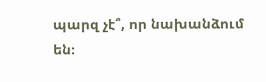պարզ չէ՞, որ նախանձում են։